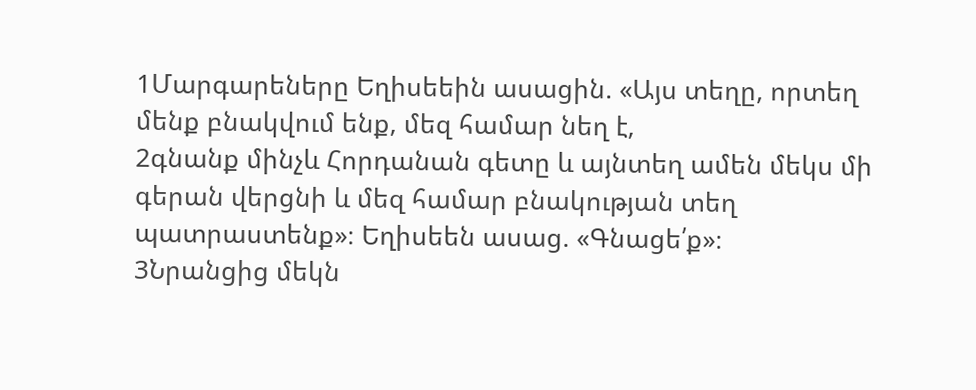1Մարգարեները Եղիսեեին ասացին. «Այս տեղը, որտեղ մենք բնակվում ենք, մեզ համար նեղ է,
2գնանք մինչև Հորդանան գետը և այնտեղ ամեն մեկս մի գերան վերցնի և մեզ համար բնակության տեղ պատրաստենք»։ Եղիսեեն ասաց. «Գնացե՛ք»։
3Նրանցից մեկն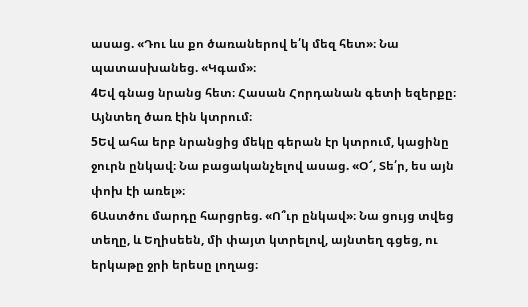ասաց. «Դու ևս քո ծառաներով ե՛կ մեզ հետ»։ Նա պատասխանեց. «Կգամ»։
4Եվ գնաց նրանց հետ։ Հասան Հորդանան գետի եզերքը։ Այնտեղ ծառ էին կտրում։
5Եվ ահա երբ նրանցից մեկը գերան էր կտրում, կացինը ջուրն ընկավ։ Նա բացականչելով ասաց. «Օ՜, Տե՛ր, ես այն փոխ էի առել»։
6Աստծու մարդը հարցրեց. «Ո՞ւր ընկավ»։ Նա ցույց տվեց տեղը, և Եղիսեեն, մի փայտ կտրելով, այնտեղ գցեց, ու երկաթը ջրի երեսը լողաց։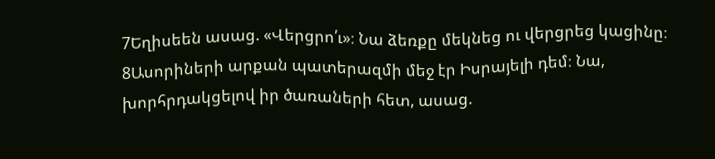7Եղիսեեն ասաց. «Վերցրո՛ւ»։ Նա ձեռքը մեկնեց ու վերցրեց կացինը։
8Ասորիների արքան պատերազմի մեջ էր Իսրայելի դեմ։ Նա, խորհրդակցելով իր ծառաների հետ, ասաց.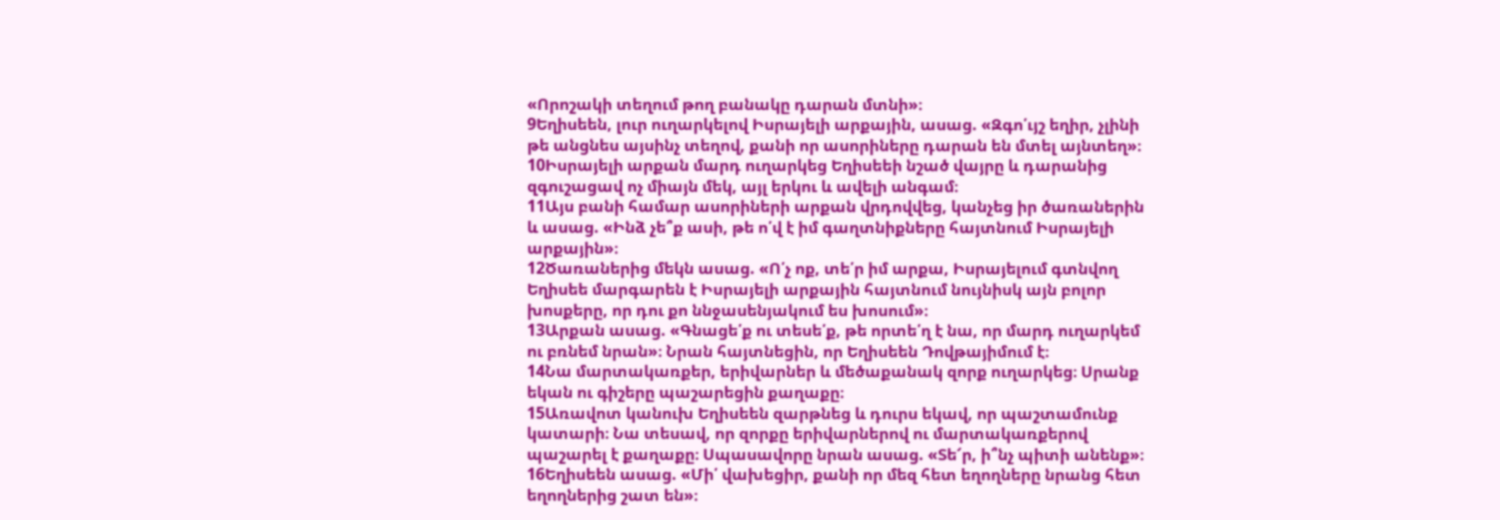«Որոշակի տեղում թող բանակը դարան մտնի»։
9Եղիսեեն, լուր ուղարկելով Իսրայելի արքային, ասաց. «Զգո՛ւյշ եղիր, չլինի թե անցնես այսինչ տեղով, քանի որ ասորիները դարան են մտել այնտեղ»։
10Իսրայելի արքան մարդ ուղարկեց Եղիսեեի նշած վայրը և դարանից զգուշացավ ոչ միայն մեկ, այլ երկու և ավելի անգամ։
11Այս բանի համար ասորիների արքան վրդովվեց, կանչեց իր ծառաներին և ասաց. «Ինձ չե՞ք ասի, թե ո՛վ է իմ գաղտնիքները հայտնում Իսրայելի արքային»։
12Ծառաներից մեկն ասաց. «Ո՛չ ոք, տե՛ր իմ արքա, Իսրայելում գտնվող Եղիսեե մարգարեն է Իսրայելի արքային հայտնում նույնիսկ այն բոլոր խոսքերը, որ դու քո ննջասենյակում ես խոսում»։
13Արքան ասաց. «Գնացե՛ք ու տեսե՛ք, թե որտե՛ղ է նա, որ մարդ ուղարկեմ ու բռնեմ նրան»։ Նրան հայտնեցին, որ Եղիսեեն Դովթայիմում է։
14Նա մարտակառքեր, երիվարներ և մեծաքանակ զորք ուղարկեց։ Սրանք եկան ու գիշերը պաշարեցին քաղաքը։
15Առավոտ կանուխ Եղիսեեն զարթնեց և դուրս եկավ, որ պաշտամունք կատարի։ Նա տեսավ, որ զորքը երիվարներով ու մարտակառքերով պաշարել է քաղաքը։ Սպասավորը նրան ասաց. «Տե՜ր, ի՞նչ պիտի անենք»։
16Եղիսեեն ասաց. «Մի՛ վախեցիր, քանի որ մեզ հետ եղողները նրանց հետ եղողներից շատ են»։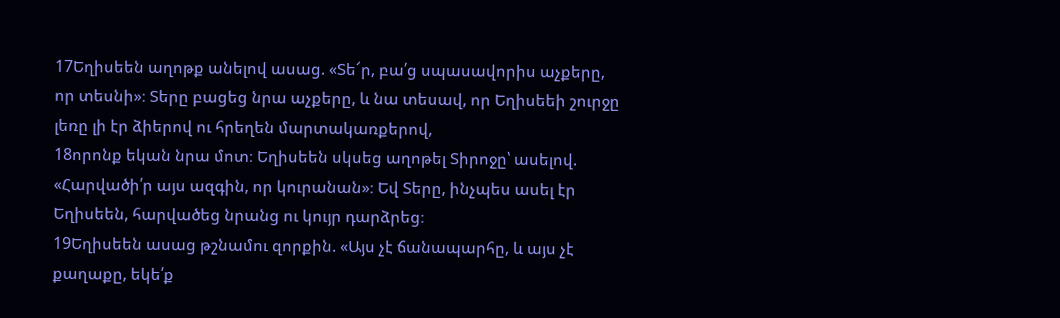17Եղիսեեն աղոթք անելով ասաց. «Տե՜ր, բա՛ց սպասավորիս աչքերը, որ տեսնի»։ Տերը բացեց նրա աչքերը, և նա տեսավ, որ Եղիսեեի շուրջը լեռը լի էր ձիերով ու հրեղեն մարտակառքերով,
18որոնք եկան նրա մոտ։ Եղիսեեն սկսեց աղոթել Տիրոջը՝ ասելով. «Հարվածի՛ր այս ազգին, որ կուրանան»։ Եվ Տերը, ինչպես ասել էր Եղիսեեն, հարվածեց նրանց ու կույր դարձրեց։
19Եղիսեեն ասաց թշնամու զորքին. «Այս չէ ճանապարհը, և այս չէ քաղաքը, եկե՛ք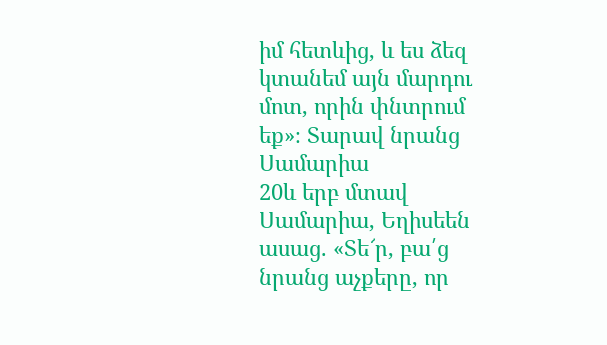իմ հետևից, և ես ձեզ կտանեմ այն մարդու մոտ, որին փնտրում եք»։ Տարավ նրանց Սամարիա
20և երբ մտավ Սամարիա, Եղիսեեն ասաց. «Տե՜ր, բա՛ց նրանց աչքերը, որ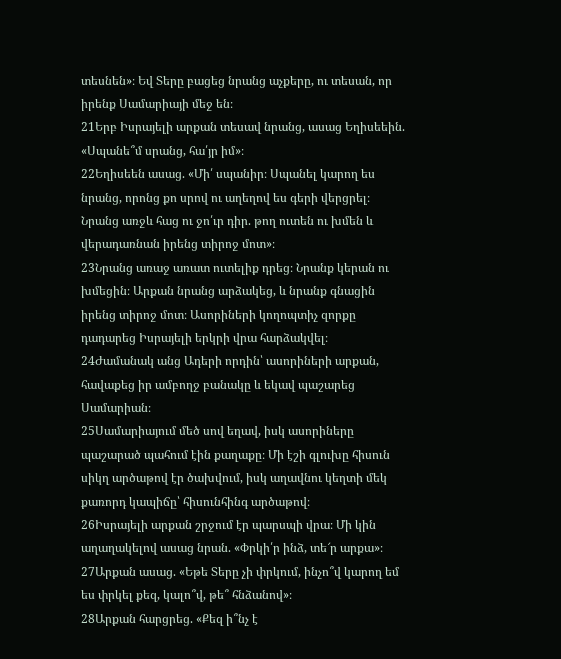տեսնեն»։ Եվ Տերը բացեց նրանց աչքերը, ու տեսան, որ իրենք Սամարիայի մեջ են։
21Երբ Իսրայելի արքան տեսավ նրանց, ասաց Եղիսեեին. «Սպանե՞մ սրանց, հա՛յր իմ»։
22Եղիսեեն ասաց. «Մի՛ սպանիր։ Սպանել կարող ես նրանց, որոնց քո սրով ու աղեղով ես գերի վերցրել։ Նրանց առջև հաց ու ջո՛ւր դիր. թող ուտեն ու խմեն և վերադառնան իրենց տիրոջ մոտ»։
23Նրանց առաջ առատ ուտելիք դրեց։ Նրանք կերան ու խմեցին։ Արքան նրանց արձակեց, և նրանք գնացին իրենց տիրոջ մոտ։ Ասորիների կողոպտիչ զորքը դադարեց Իսրայելի երկրի վրա հարձակվել։
24Ժամանակ անց Ադերի որդին՝ ասորիների արքան, հավաքեց իր ամբողջ բանակը և եկավ պաշարեց Սամարիան։
25Սամարիայում մեծ սով եղավ, իսկ ասորիները պաշարած պահում էին քաղաքը։ Մի էշի գլուխը հիսուն սիկղ արծաթով էր ծախվում, իսկ աղավնու կեղտի մեկ քառորդ կապիճը՝ հիսունհինգ արծաթով։
26Իսրայելի արքան շրջում էր պարսպի վրա։ Մի կին աղաղակելով ասաց նրան. «Փրկի՛ր ինձ, տե՜ր արքա»։
27Արքան ասաց. «Եթե Տերը չի փրկում, ինչո՞վ կարող եմ ես փրկել քեզ, կալո՞վ, թե՞ հնձանով»։
28Արքան հարցրեց. «Քեզ ի՞նչ է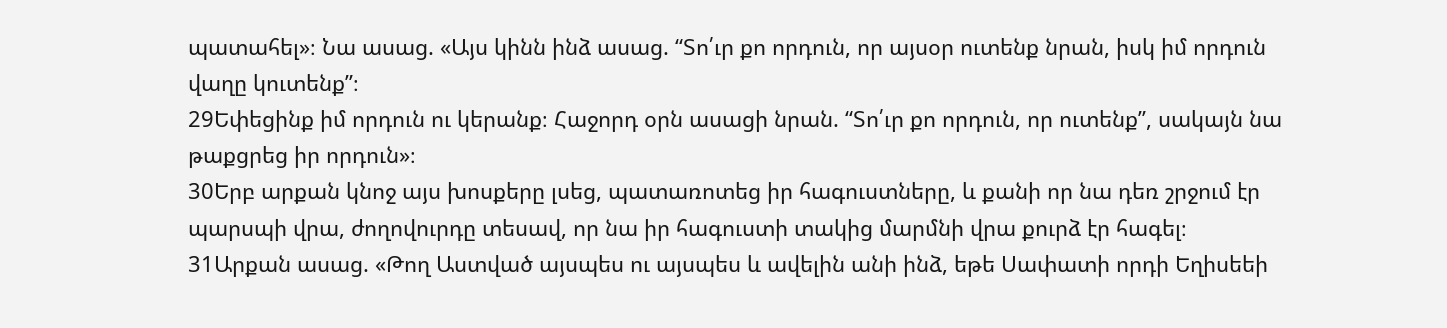պատահել»։ Նա ասաց. «Այս կինն ինձ ասաց. “Տո՛ւր քո որդուն, որ այսօր ուտենք նրան, իսկ իմ որդուն վաղը կուտենք”։
29Եփեցինք իմ որդուն ու կերանք։ Հաջորդ օրն ասացի նրան. “Տո՛ւր քո որդուն, որ ուտենք”, սակայն նա թաքցրեց իր որդուն»։
30Երբ արքան կնոջ այս խոսքերը լսեց, պատառոտեց իր հագուստները, և քանի որ նա դեռ շրջում էր պարսպի վրա, ժողովուրդը տեսավ, որ նա իր հագուստի տակից մարմնի վրա քուրձ էր հագել։
31Արքան ասաց. «Թող Աստված այսպես ու այսպես և ավելին անի ինձ, եթե Սափատի որդի Եղիսեեի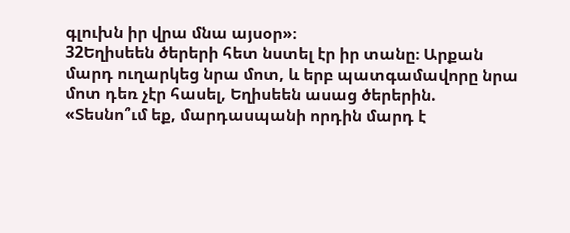գլուխն իր վրա մնա այսօր»։
32Եղիսեեն ծերերի հետ նստել էր իր տանը։ Արքան մարդ ուղարկեց նրա մոտ, և երբ պատգամավորը նրա մոտ դեռ չէր հասել, Եղիսեեն ասաց ծերերին. «Տեսնո՞ւմ եք, մարդասպանի որդին մարդ է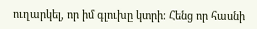ուղարկել, որ իմ գլուխը կտրի։ Հենց որ հասնի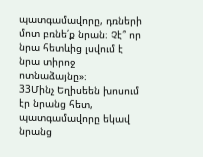պատգամավորը, դռների մոտ բռնե՛ք նրան։ Չէ՞ որ նրա հետևից լսվում է նրա տիրոջ ոտնաձայնը»։
33Մինչ Եղիսեեն խոսում էր նրանց հետ, պատգամավորը եկավ նրանց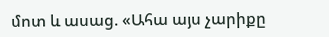մոտ և ասաց. «Ահա այս չարիքը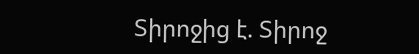Տիրոջից է. Տիրոջ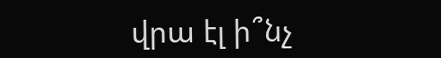վրա էլ ի՞նչ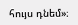հույս դնեմ»։